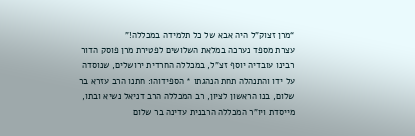“מרן זצוק”ל היה אבא של כל תלמידה במכללה!”
עצרת מספד נערכה במלאת השלושים לפטירת מרן פוסק הדור רבינו עובדיה יוסף זצ”ל, במכללה החרדית ירושלים, שנוסדה על ידו והתנהלה תחת הנהגתו * הספידוהו: חתנו הרב עזרא בר שלום, בנו הראשון לציון, רב המכללה הרב דניאל נשיא ובתו, מייסדת ויו”ר המכללה הרבנית עדינה בר שלום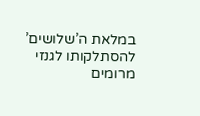במלאת ה’שלושים’ להסתלקותו לגנזי מרומים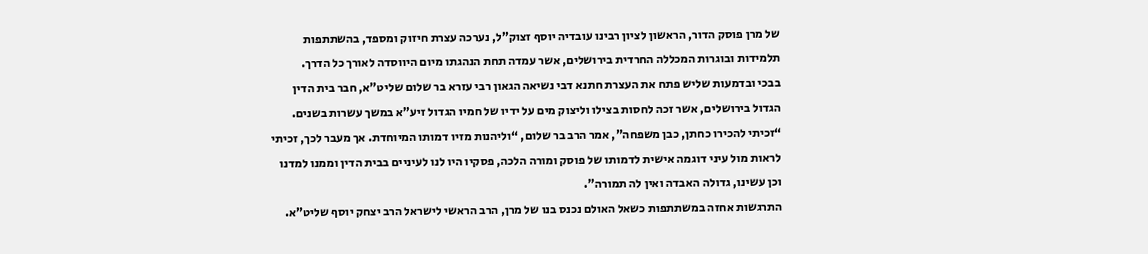של מרן פוסק הדור, הראשון לציון רבינו עובדיה יוסף זצוק”ל, נערכה עצרת חיזוק ומספד, בהשתתפות תלמידות ובוגרות המכללה החרדית בירושלים, אשר עמדה תחת הנהגתו מיום היווסדה לאורך כל הדרך.
בבכי ובדמעות שליש פתח את העצרת חתנא דבי נשיאה הגאון רבי עזרא בר שלום שליט”א, חבר בית הדין הגדול בירושלים, אשר זכה לחסות בצילו וליצוק מים על ידיו של חמיו הגדול זיע”א במשך עשרות בשנים. “זכיתי להכירו כחתן, כבן משפחה”, אמר הרב בר שלום, “וליהנות מזיו דמותו המיוחדת. אך מעבר לכך, זכיתי לראות מול עיני דוגמה אישית לדמותו של פוסק ומורה הלכה, פסקיו היו לנו לעיניים בבית הדין וממנו למדנו וכן עשינו, גדולה האבדה ואין לה תמורה”.
התרגשות אחזה במשתתפות כשאל האולם נכנס בנו של מרן, הרב הראשי לישראל הרב יצחק יוסף שליט”א.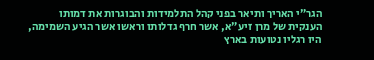הגר”י האריך ותיאר בפני קהל התלמידות והבוגרות את דמותו הענקית של מרן זיע”א, אשר חרף גדלותו וראשו אשר הגיע השמימה, היו רגליו נטועות בארץ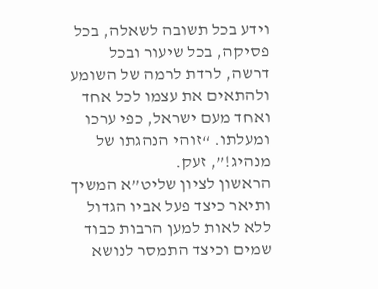וידע בכל תשובה לשאלה, בכל פסיקה, בכל שיעור ובכל דרשה, לרדת לרמה של השומע ולהתאים את עצמו לכל אחד ואחד מעם ישראל, כפי ערכו ומעלתו. “זוהי הנהגתו של מנהיג!”, זעק.
הראשון לציון שליט”א המשיך ותיאר כיצד פעל אביו הגדול ללא לאות למען הרבות כבוד שמים וכיצד התמסר לנושא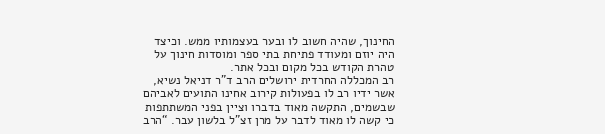החינוך, שהיה חשוב לו ובער בעצמותיו ממש. וכיצד היה יוזם ומעודד פתיחת בתי ספר ומוסדות חינוך על טהרת הקודש בכל מקום ובכל אתר.
רב המכללה החרדית ירושלים הרב ד”ר דניאל נשיא, אשר ידיו רב לו בפעולות קירוב אחינו התועים לאביהם שבשמים, התקשה מאוד בדברו וציין בפני המשתתפות כי קשה לו מאוד לדבר על מרן זצ”ל בלשון עבר. “הרב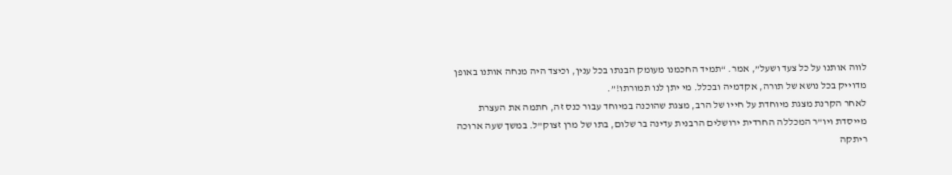לווה אותנו על כל צעד ושעל”, אמר. “תמיד החכמנו מעומק הבנתו בכל ענין, וכיצד היה מנחה אותנו באופן מדוייק בכל נושא של תורה, אקדמיה ובכלל. מי יתן לנו תמורתו!”.
לאחר הקרנת מצגת מיוחדת על חייו של הרב, מצגת שהוכנה במיוחד עבור כנס זה, חתמה את העצרת מייסדת ויו”ר המכללה החרדית ירושלים הרבנית עדינה בר שלום, בתו של מרן זצוק”ל. במשך שעה ארוכה ריתקה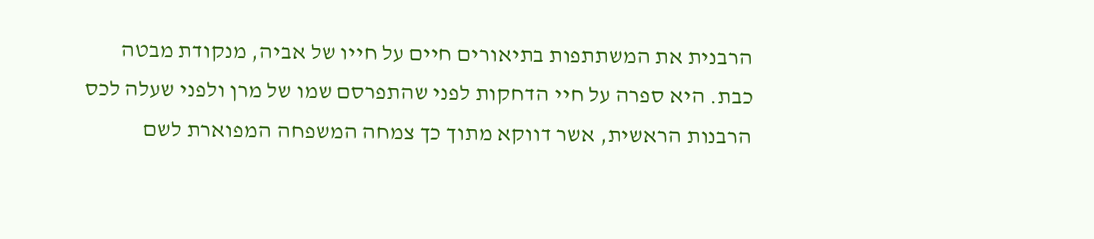הרבנית את המשתתפות בתיאורים חיים על חייו של אביה, מנקודת מבטה כבת. היא ספרה על חיי הדחקות לפני שהתפרסם שמו של מרן ולפני שעלה לכס הרבנות הראשית, אשר דווקא מתוך כך צמחה המשפחה המפוארת לשם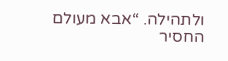ולתהילה. “אבא מעולם החסיר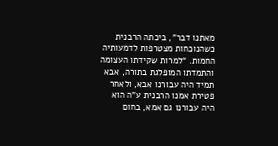מאתנו דבר”, ביכתה הרבנית כשהנוכחות מצטרפות לדמעותיה החמות. “למרות שקידתו העצומה והתמדתו המופלגת בתורה, אבא תמיד היה עבורנו אבא, ולאחר פטירת אמנו הרבנית ע”ה הוא היה עבורנו גם אמא, בחום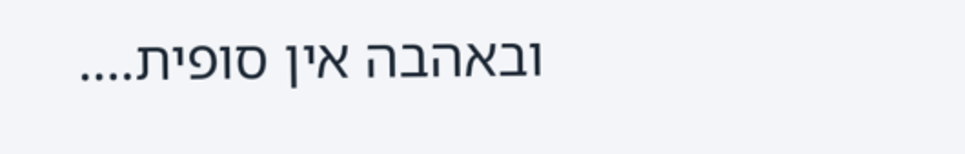ובאהבה אין סופית….